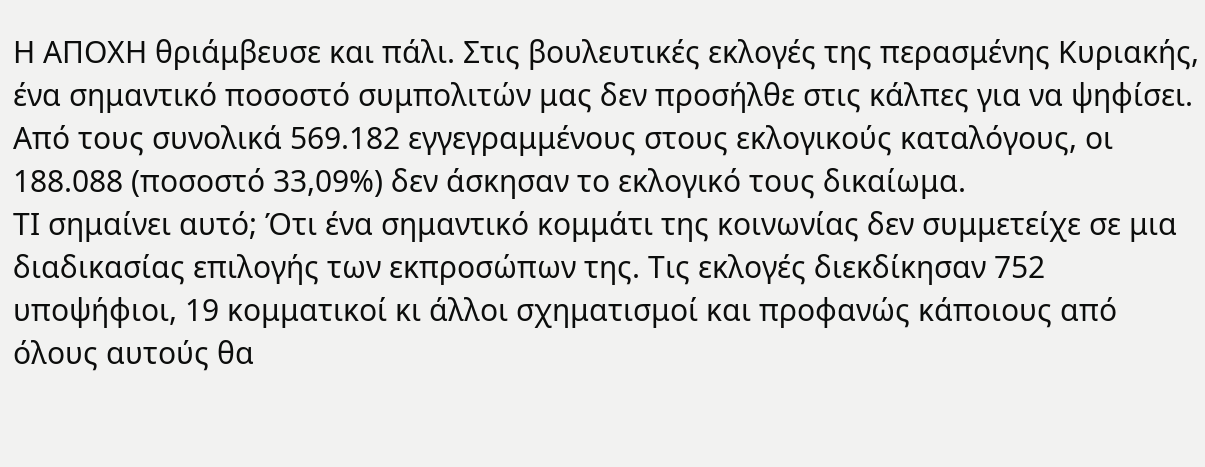Η ΑΠΟΧΗ θριάμβευσε και πάλι. Στις βουλευτικές εκλογές της περασμένης Κυριακής, ένα σημαντικό ποσοστό συμπολιτών μας δεν προσήλθε στις κάλπες για να ψηφίσει. Από τους συνολικά 569.182 εγγεγραμμένους στους εκλογικούς καταλόγους, οι 188.088 (ποσοστό 33,09%) δεν άσκησαν το εκλογικό τους δικαίωμα.
ΤΙ σημαίνει αυτό; Ότι ένα σημαντικό κομμάτι της κοινωνίας δεν συμμετείχε σε μια διαδικασίας επιλογής των εκπροσώπων της. Τις εκλογές διεκδίκησαν 752 υποψήφιοι, 19 κομματικοί κι άλλοι σχηματισμοί και προφανώς κάποιους από όλους αυτούς θα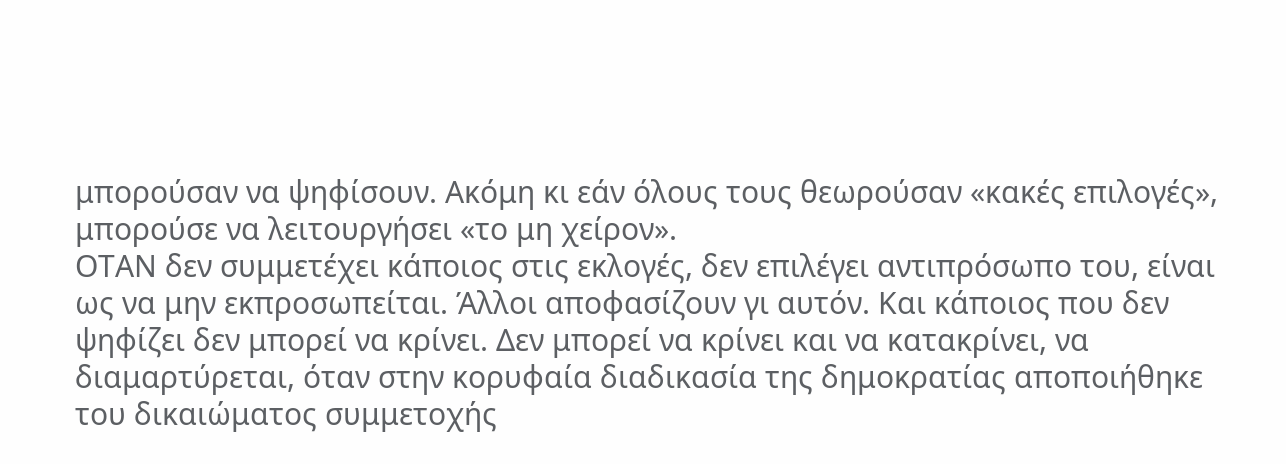μπορούσαν να ψηφίσουν. Ακόμη κι εάν όλους τους θεωρούσαν «κακές επιλογές», μπορούσε να λειτουργήσει «το μη χείρον».
ΟΤΑΝ δεν συμμετέχει κάποιος στις εκλογές, δεν επιλέγει αντιπρόσωπο του, είναι ως να μην εκπροσωπείται. Άλλοι αποφασίζουν γι αυτόν. Και κάποιος που δεν ψηφίζει δεν μπορεί να κρίνει. Δεν μπορεί να κρίνει και να κατακρίνει, να διαμαρτύρεται, όταν στην κορυφαία διαδικασία της δημοκρατίας αποποιήθηκε του δικαιώματος συμμετοχής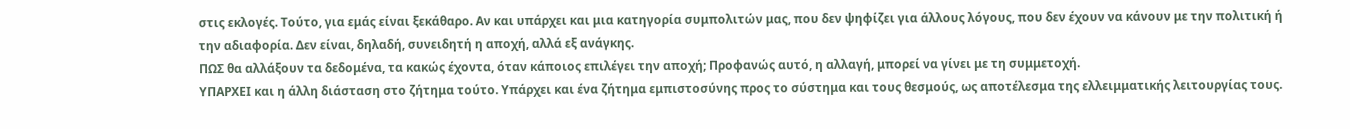στις εκλογές. Τούτο, για εμάς είναι ξεκάθαρο. Αν και υπάρχει και μια κατηγορία συμπολιτών μας, που δεν ψηφίζει για άλλους λόγους, που δεν έχουν να κάνουν με την πολιτική ή την αδιαφορία. Δεν είναι, δηλαδή, συνειδητή η αποχή, αλλά εξ ανάγκης.
ΠΩΣ θα αλλάξουν τα δεδομένα, τα κακώς έχοντα, όταν κάποιος επιλέγει την αποχή; Προφανώς αυτό, η αλλαγή, μπορεί να γίνει με τη συμμετοχή.
ΥΠΑΡΧΕΙ και η άλλη διάσταση στο ζήτημα τούτο. Υπάρχει και ένα ζήτημα εμπιστοσύνης προς το σύστημα και τους θεσμούς, ως αποτέλεσμα της ελλειμματικής λειτουργίας τους.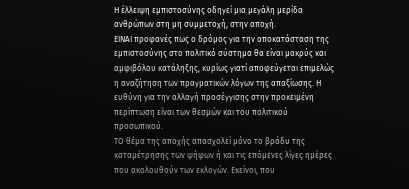Η έλλειψη εμπιστοσύνης οδηγεί μια μεγάλη μερίδα ανθρώπων στη μη συμμετοχή, στην αποχή.
ΕΙΝΑΙ προφανές πως ο δρόμος για την αποκατάσταση της εμπιστοσύνης στο πολιτικό σύστημα θα είναι μακρύς και αμφιβόλου κατάληξης, κυρίως γιατί αποφεύγεται επιμελώς η αναζήτηση των πραγματικών λόγων της απαξίωσης. Η ευθύνη για την αλλαγή προσέγγισης στην προκειμένη περίπτωση είναι των θεσμών και του πολιτικού προσωπικού.
ΤΟ θέμα της αποχής απασχολεί μόνο το βράδυ της καταμέτρησης των ψήφων ή και τις επόμενες λίγες ημέρες που ακολουθούν των εκλογών. Εκείνοι, που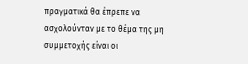πραγματικά θα έπρεπε να ασχολούνταν με το θέμα της μη συμμετοχής είναι οι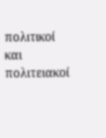πολιτικοί και πολιτειακοί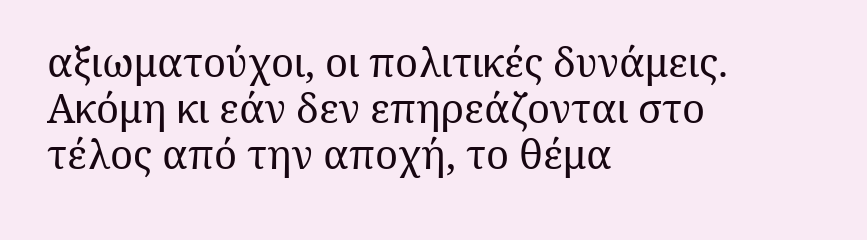αξιωματούχοι, οι πολιτικές δυνάμεις. Ακόμη κι εάν δεν επηρεάζονται στο τέλος από την αποχή, το θέμα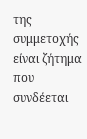της συμμετοχής είναι ζήτημα που συνδέεται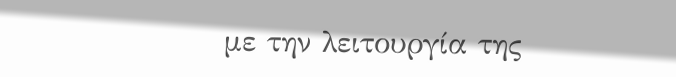με την λειτουργία της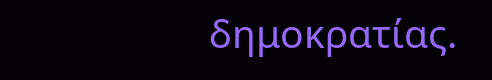δημοκρατίας.